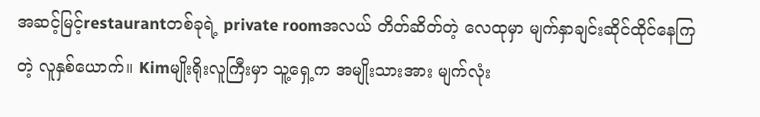အဆင့်မြင့်restaurantတစ်ခုရဲ့ private roomအလယ် တိတ်ဆိတ်တဲ့ လေထုမှာ မျက်နှာချင်းဆိုင်ထိုင်နေကြတဲ့ လူနှစ်ယောက်။ Kimမျိုးရိုးလူကြီးမှာ သူ့ရှေ့က အမျိုးသားအား မျက်လုံး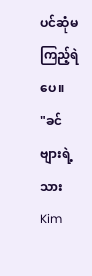ပင်ဆုံမကြည့်ရဲပေ။
"ခင်ဗျားရဲ့သား Kim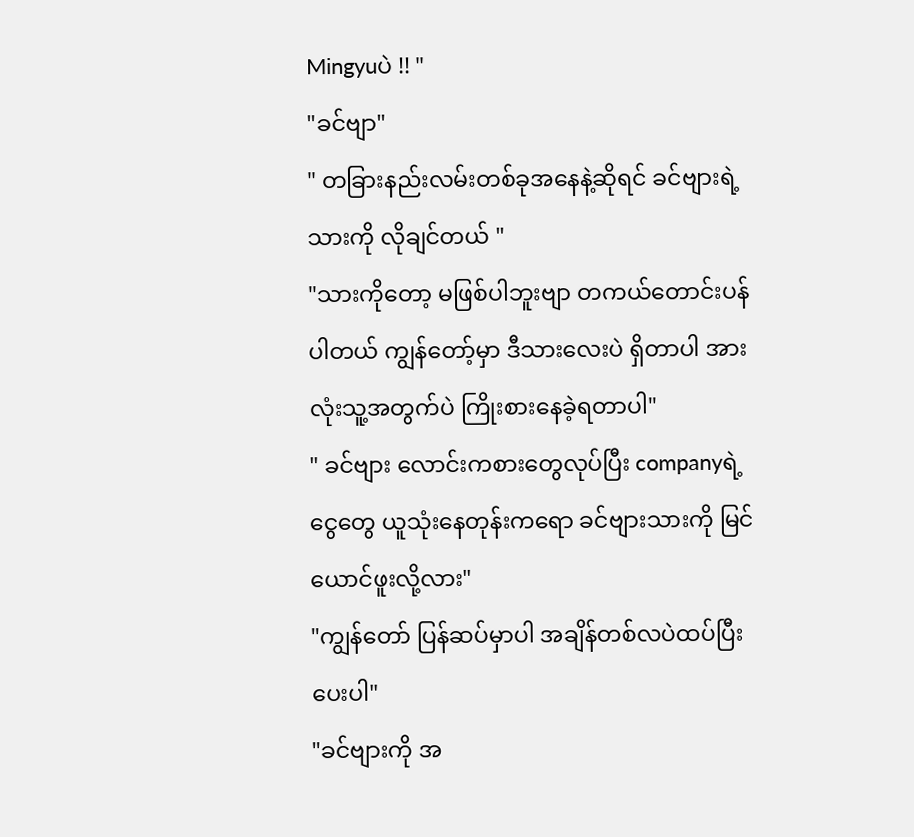Mingyuပဲ !! "
"ခင်ဗျာ"
" တခြားနည်းလမ်းတစ်ခုအနေနဲ့ဆိုရင် ခင်ဗျားရဲ့သားကို လိုချင်တယ် "
"သားကိုတော့ မဖြစ်ပါဘူးဗျာ တကယ်တောင်းပန်ပါတယ် ကျွန်တော့်မှာ ဒီသားလေးပဲ ရှိတာပါ အားလုံးသူ့အတွက်ပဲ ကြိုးစားနေခဲ့ရတာပါ"
" ခင်ဗျား လောင်းကစားတွေလုပ်ပြီး companyရဲ့ငွေတွေ ယူသုံးနေတုန်းကရော ခင်ဗျားသားကို မြင်ယောင်ဖူးလို့လား"
"ကျွန်တော် ပြန်ဆပ်မှာပါ အချိန်တစ်လပဲထပ်ပြီးပေးပါ"
"ခင်ဗျားကို အ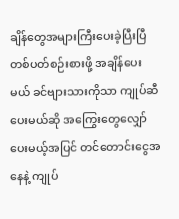ချိန်တွေအများကြီးပေးခဲ့ပြီးပြီ တစ်ပတ်စဉ်းစားဖို့ အချိန်ပေးမယ် ခင်ဗျားသားကိုသာ ကျုပ်ဆီပေးမယ်ဆို အကြွေးတွေလျှော်ပေးမယ့်အပြင် တင်တောင်းငွေအနေနဲ့ ကျုပ်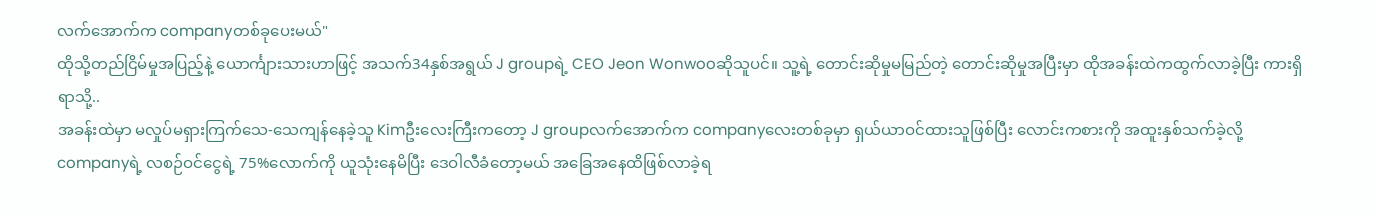လက်အောက်က companyတစ်ခုပေးမယ်"
ထိုသို့တည်ငြိမ်မှုအပြည့်နဲ့ ယောင်္ကျားသားဟာဖြင့် အသက်34နှစ်အရွယ် J groupရဲ့ CEO Jeon Wonwooဆိုသူပင်။ သူ့ရဲ့ တောင်းဆိုမှုမမြည်တဲ့ တောင်းဆိုမှုအပြီးမှာ ထိုအခန်းထဲကထွက်လာခဲ့ပြီး ကားရှိရာသို့..
အခန်းထဲမှာ မလှုပ်မရှားကြက်သေ-သေကျန်နေခဲ့သူ Kimဦးလေးကြီးကတော့ J groupလက်အောက်က companyလေးတစ်ခုမှာ ရှယ်ယာဝင်ထားသူဖြစ်ပြီး လောင်းကစားကို အထူးနှစ်သက်ခဲ့လို့ companyရဲ့ လစဉ်ဝင်ငွေရဲ့ 75%လောက်ကို ယူသုံးနေမိပြီး ဒေဝါလီခံတော့မယ် အခြေအနေထိဖြစ်လာခဲ့ရ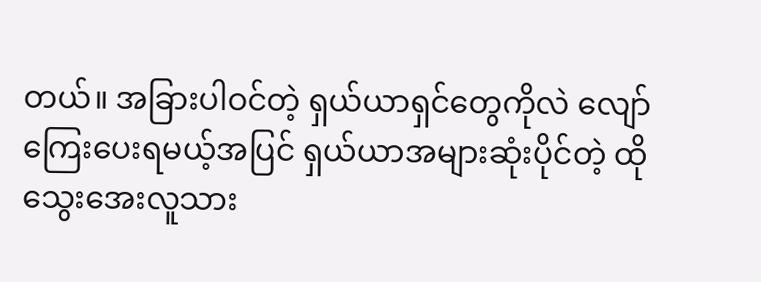တယ်။ အခြားပါဝင်တဲ့ ရှယ်ယာရှင်တွေကိုလဲ လျော်ကြေးပေးရမယ့်အပြင် ရှယ်ယာအများဆုံးပိုင်တဲ့ ထိုသွေးအေးလူသား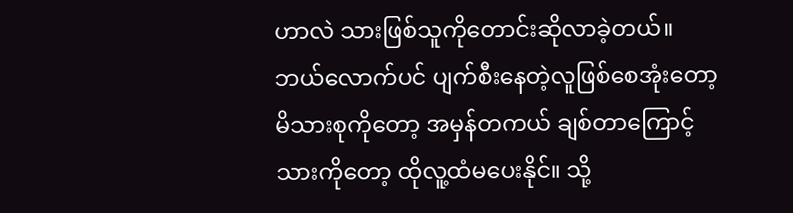ဟာလဲ သားဖြစ်သူကိုတောင်းဆိုလာခဲ့တယ်။ ဘယ်လောက်ပင် ပျက်စီးနေတဲ့လူဖြစ်စေအုံးတော့ မိသားစုကိုတော့ အမှန်တကယ် ချစ်တာကြောင့် သားကိုတော့ ထိုလူ့ထံမပေးနိုင်။ သို့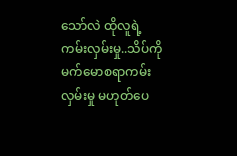သော်လဲ ထိုလူရဲ့ ကမ်းလှမ်းမှု..သိပ်ကိုမက်မောစရာကမ်းလှမ်းမှု မဟုတ်ပေ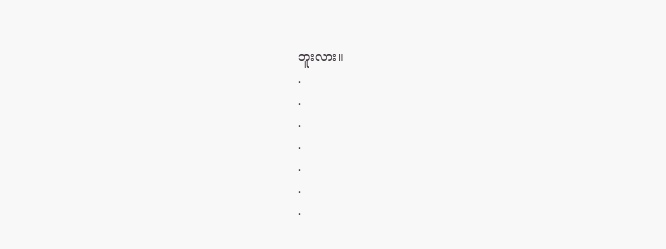ဘူးလား။
.
.
.
.
.
.
.